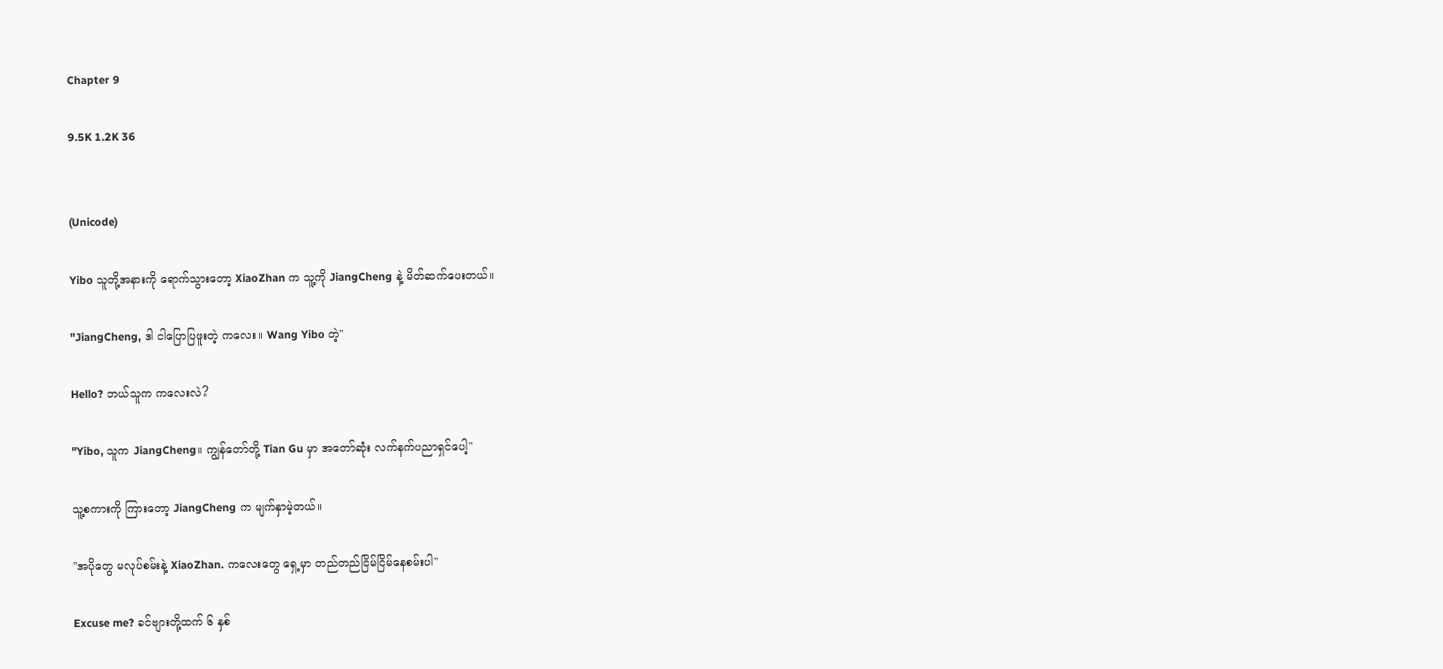Chapter 9

9.5K 1.2K 36


(Unicode)

Yibo သူတို့အနားကို ရောက်သွားတော့ XiaoZhan က သူ့ကို JiangCheng နဲ့ မိတ်ဆက်ပေးတယ်။

"JiangCheng, ဒါ ငါပြောပြဖူးတဲ့ ကလေး။ Wang Yibo တဲ့"

Hello? ဘယ်သူက ကလေးလဲ?

"Yibo, သူက JiangCheng။ ကျွန်တော်တို့ Tian Gu မှာ အတော်ဆုံး လက်နက်ပညာရှင်ပေါ့"

သူ့စကားကို ကြားတော့ JiangCheng က မျက်နှာမဲ့တယ်။

"အပိုတွေ မလုပ်စမ်းနဲ့ XiaoZhan. ကလေးတွေ ရှေ့မှာ တည်တည်ငြိမ်ငြိမ်နေစမ်းပါ"

Excuse me? ခင်ဗျားတို့ထက် ၆ နှစ်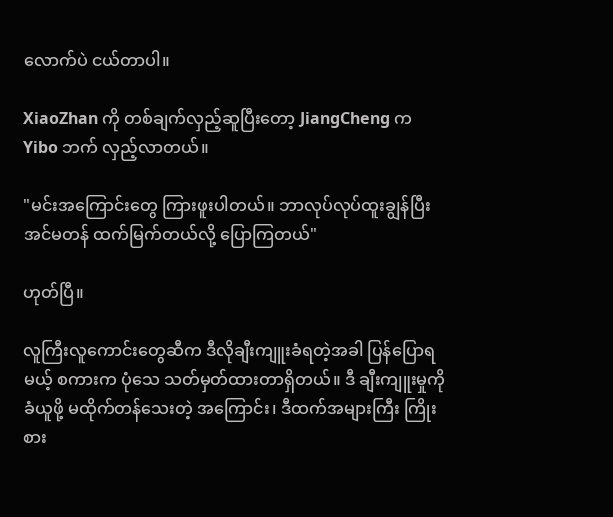လောက်ပဲ ငယ်တာပါ။

XiaoZhan ကို တစ်ချက်လှည့်ဆူပြီးတော့ JiangCheng က Yibo ဘက် လှည့်လာတယ်။

"မင်းအကြောင်းတွေ ကြားဖူးပါတယ်။ ဘာလုပ်လုပ်ထူးချွန်ပြီး အင်မတန် ထက်မြက်တယ်လို့ ပြောကြတယ်"

ဟုတ်ပြီ။

လူကြီးလူကောင်းတွေဆီက ဒီလိုချီးကျူးခံရတဲ့အခါ ပြန်ပြောရမယ့် စကားက ပုံသေ သတ်မှတ်ထားတာရှိတယ်။ ဒီ ချီးကျူးမှုကို ခံယူဖို့ မထိုက်တန်သေးတဲ့ အကြောင်း၊ ဒီထက်အများကြီး ကြိုးစား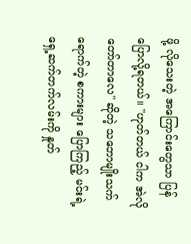ဖို့ လိုသေးတဲ့ အကြောင်းတွေသာ ပြန်ပြောလို့ရတယ်။ "ဟုတ်တယ် ငါက အဲလိုတော်တာလေ" ဆိုတဲ့ သဘောမျိုးသက်ရောက်တဲ့ စကားများ ပြောကြည့် မင်းရဲ့ ရှေ့ဆက်တက်လမ်းကို နှုတ်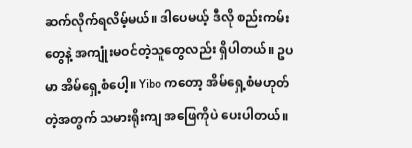ဆက်လိုက်ရလိမ့်မယ်။ ဒါပေမယ့် ဒီလို စည်းကမ်းတွေနဲ့ အကျုံးမဝင်တဲ့သူတွေလည်း ရှိပါတယ်။ ဥပမာ အိမ်ရှေ့စံပေါ့။ Yibo ကတော့ အိမ်ရှေ့စံမဟုတ်တဲ့အတွက် သမားရိုးကျ အဖြေကိုပဲ ပေးပါတယ်။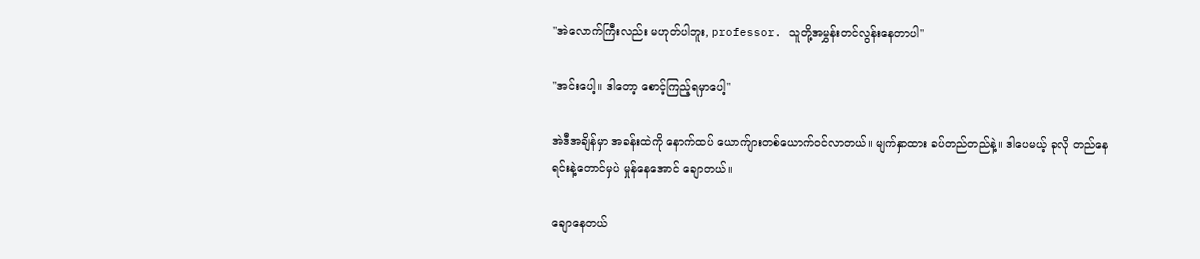"အဲလောက်ကြီးလည်း မဟုတ်ပါဘူး, professor. သူတို့အမွှန်းတင်လွန်းနေတာပါ"

"အင်းပေါ့။ ဒါတော့ စောင့်ကြည့်ရမှာပေါ့"

အဲဒီအချိန်မှာ အခန်းထဲကို နောက်ထပ် ယောက်ျားတစ်ယောက်ဝင်လာတယ်။ မျက်နှာထား ခပ်တည်တည်နဲ့။ ဒါပေမယ့် ခုလို တည်နေရင်းနဲ့တောင်မှပဲ မှုန်နေအောင် ချောတယ်။

ချောနေတယ်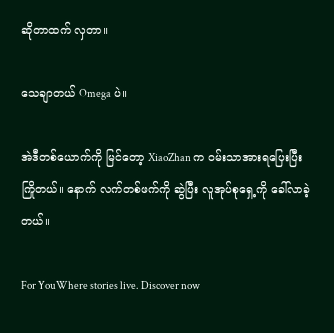ဆိုတာထက် လှတာ။

သေချာတယ် Omega ပဲ။

အဲဒီတစ်ယောက်ကို မြင်တော့ XiaoZhan က ဝမ်းသာအားရပြေးပြီး ကြိုတယ်။ နောက် လက်တစ်ဖက်ကို ဆွဲပြီး လူအုပ်စုရှေ့ကို ခေါ်လာခဲ့တယ်။

For YouWhere stories live. Discover now